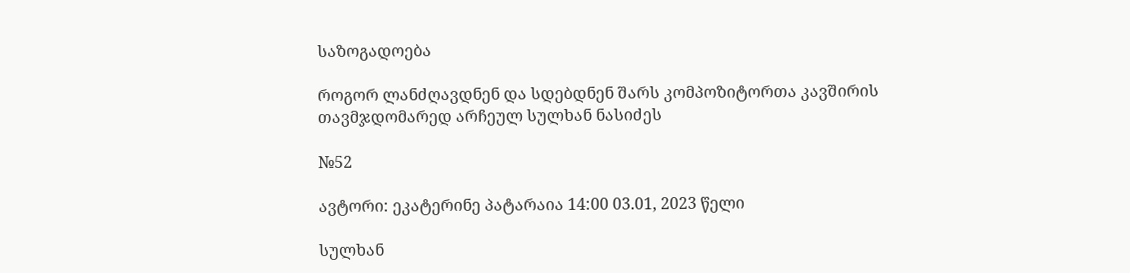საზოგადოება

როგორ ლანძღავდნენ და სდებდნენ შარს კომპოზიტორთა კავშირის თავმჯდომარედ არჩეულ სულხან ნასიძეს

№52

ავტორი: ეკატერინე პატარაია 14:00 03.01, 2023 წელი

სულხან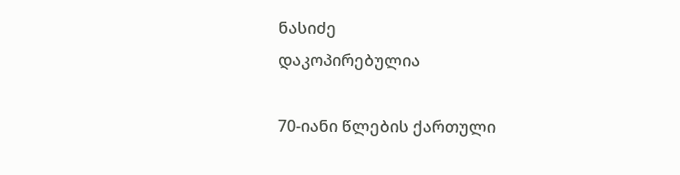ნასიძე
დაკოპირებულია

70-იანი წლების ქართული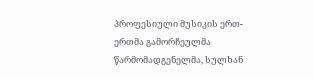პროფესიული მუსიკის ერთ-ერთმა გამორჩეულმა წარმომადგენელმა, სულხან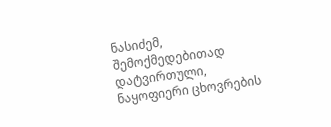ნასიძემ, შემოქმედებითად დატვირთული, ნაყოფიერი ცხოვრების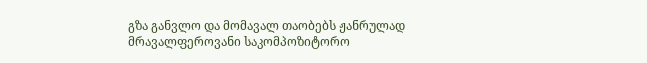გზა განვლო და მომავალ თაობებს ჟანრულად მრავალფეროვანი საკომპოზიტორო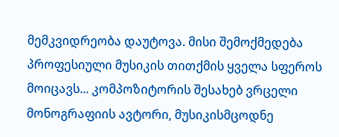მემკვიდრეობა დაუტოვა. მისი შემოქმედება პროფესიული მუსიკის თითქმის ყველა სფეროს მოიცავს... კომპოზიტორის შესახებ ვრცელი მონოგრაფიის ავტორი, მუსიკისმცოდნე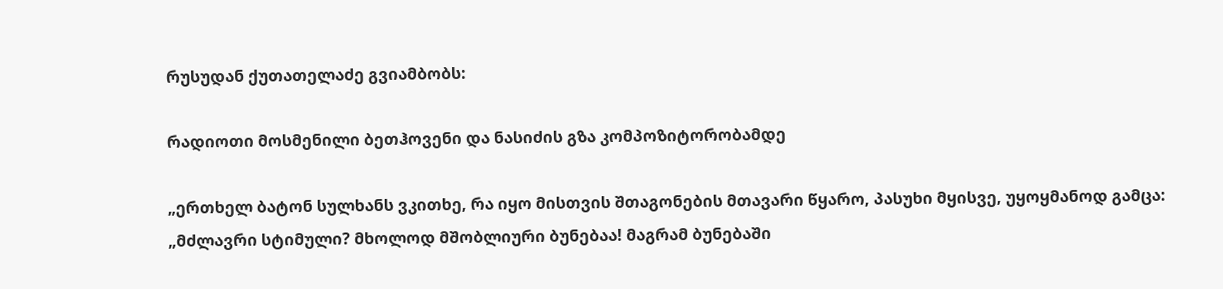რუსუდან ქუთათელაძე გვიამბობს:

რადიოთი მოსმენილი ბეთჰოვენი და ნასიძის გზა კომპოზიტორობამდე

„ერთხელ ბატონ სულხანს ვკითხე, რა იყო მისთვის შთაგონების მთავარი წყარო, პასუხი მყისვე, უყოყმანოდ გამცა: „მძლავრი სტიმული? მხოლოდ მშობლიური ბუნებაა! მაგრამ ბუნებაში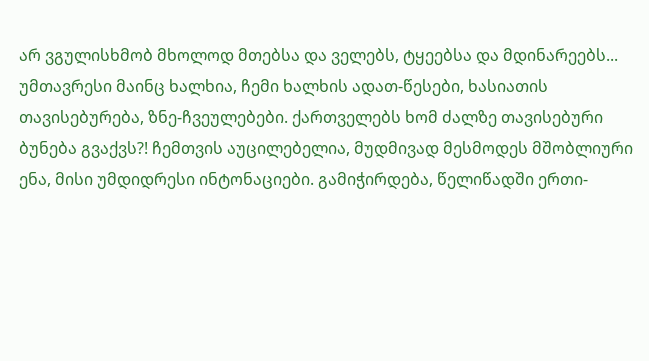არ ვგულისხმობ მხოლოდ მთებსა და ველებს, ტყეებსა და მდინარეებს... უმთავრესი მაინც ხალხია, ჩემი ხალხის ადათ-წესები, ხასიათის თავისებურება, ზნე-ჩვეულებები. ქართველებს ხომ ძალზე თავისებური ბუნება გვაქვს?! ჩემთვის აუცილებელია, მუდმივად მესმოდეს მშობლიური ენა, მისი უმდიდრესი ინტონაციები. გამიჭირდება, წელიწადში ერთი-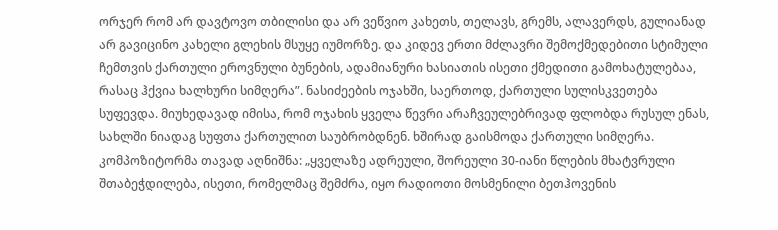ორჯერ რომ არ დავტოვო თბილისი და არ ვეწვიო კახეთს, თელავს, გრემს, ალავერდს, გულიანად არ გავიცინო კახელი გლეხის მსუყე იუმორზე. და კიდევ ერთი მძლავრი შემოქმედებითი სტიმული ჩემთვის ქართული ეროვნული ბუნების, ადამიანური ხასიათის ისეთი ქმედითი გამოხატულებაა, რასაც ჰქვია ხალხური სიმღერა”. ნასიძეების ოჯახში, საერთოდ, ქართული სულისკვეთება სუფევდა. მიუხედავად იმისა, რომ ოჯახის ყველა წევრი არაჩვეულებრივად ფლობდა რუსულ ენას, სახლში ნიადაგ სუფთა ქართულით საუბრობდნენ. ხშირად გაისმოდა ქართული სიმღერა. კომპოზიტორმა თავად აღნიშნა: „ყველაზე ადრეული, შორეული 30-იანი წლების მხატვრული შთაბეჭდილება, ისეთი, რომელმაც შემძრა, იყო რადიოთი მოსმენილი ბეთჰოვენის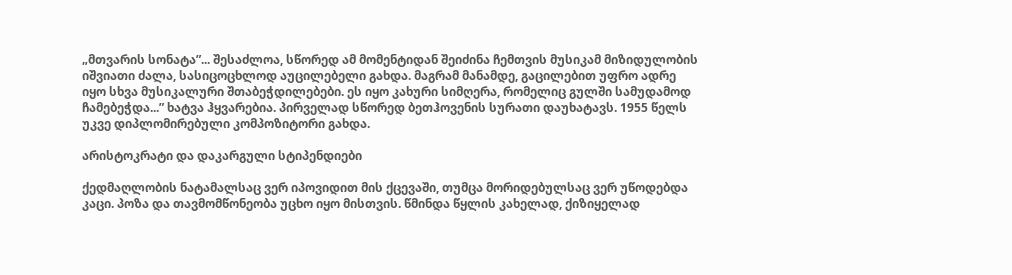„მთვარის სონატა”... შესაძლოა, სწორედ ამ მომენტიდან შეიძინა ჩემთვის მუსიკამ მიზიდულობის იშვიათი ძალა, სასიცოცხლოდ აუცილებელი გახდა. მაგრამ მანამდე, გაცილებით უფრო ადრე იყო სხვა მუსიკალური შთაბეჭდილებები. ეს იყო კახური სიმღერა, რომელიც გულში სამუდამოდ ჩამებეჭდა...” ხატვა ჰყვარებია. პირველად სწორედ ბეთჰოვენის სურათი დაუხატავს. 1955 წელს უკვე დიპლომირებული კომპოზიტორი გახდა.

არისტოკრატი და დაკარგული სტიპენდიები

ქედმაღლობის ნატამალსაც ვერ იპოვიდით მის ქცევაში, თუმცა მორიდებულსაც ვერ უწოდებდა კაცი. პოზა და თავმომწონეობა უცხო იყო მისთვის. წმინდა წყლის კახელად, ქიზიყელად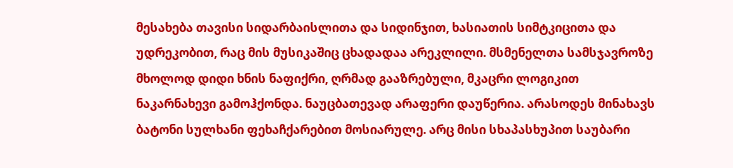მესახება თავისი სიდარბაისლითა და სიდინჯით, ხასიათის სიმტკიცითა და უდრეკობით, რაც მის მუსიკაშიც ცხადადაა არეკლილი. მსმენელთა სამსჯავროზე მხოლოდ დიდი ხნის ნაფიქრი, ღრმად გააზრებული, მკაცრი ლოგიკით ნაკარნახევი გამოჰქონდა. ნაუცბათევად არაფერი დაუწერია. არასოდეს მინახავს ბატონი სულხანი ფეხაჩქარებით მოსიარულე. არც მისი სხაპასხუპით საუბარი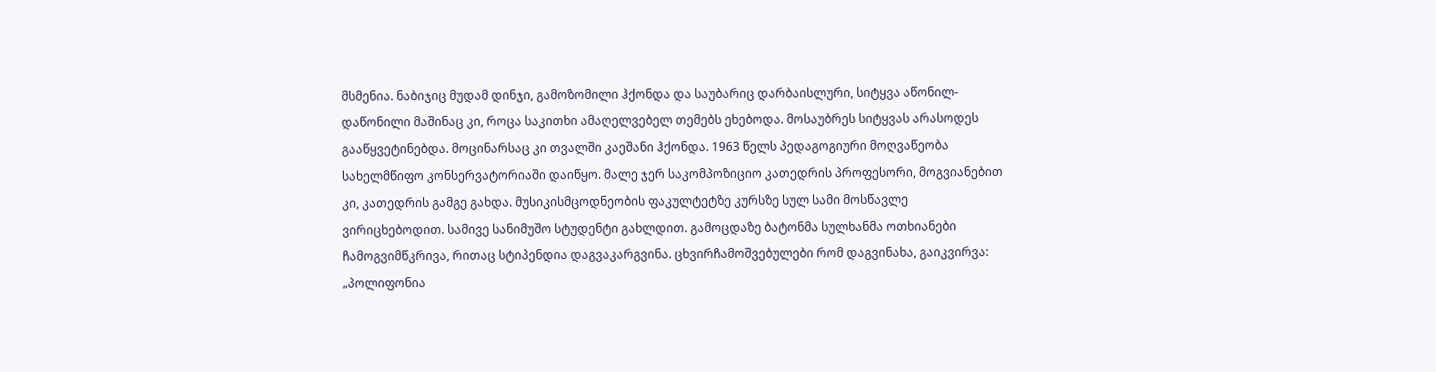მსმენია. ნაბიჯიც მუდამ დინჯი, გამოზომილი ჰქონდა და საუბარიც დარბაისლური, სიტყვა აწონილ-დაწონილი მაშინაც კი, როცა საკითხი ამაღელვებელ თემებს ეხებოდა. მოსაუბრეს სიტყვას არასოდეს გააწყვეტინებდა. მოცინარსაც კი თვალში კაეშანი ჰქონდა. 1963 წელს პედაგოგიური მოღვაწეობა სახელმწიფო კონსერვატორიაში დაიწყო. მალე ჯერ საკომპოზიციო კათედრის პროფესორი, მოგვიანებით კი, კათედრის გამგე გახდა. მუსიკისმცოდნეობის ფაკულტეტზე კურსზე სულ სამი მოსწავლე ვირიცხებოდით. სამივე სანიმუშო სტუდენტი გახლდით. გამოცდაზე ბატონმა სულხანმა ოთხიანები ჩამოგვიმწკრივა, რითაც სტიპენდია დაგვაკარგვინა. ცხვირჩამოშვებულები რომ დაგვინახა, გაიკვირვა: „პოლიფონია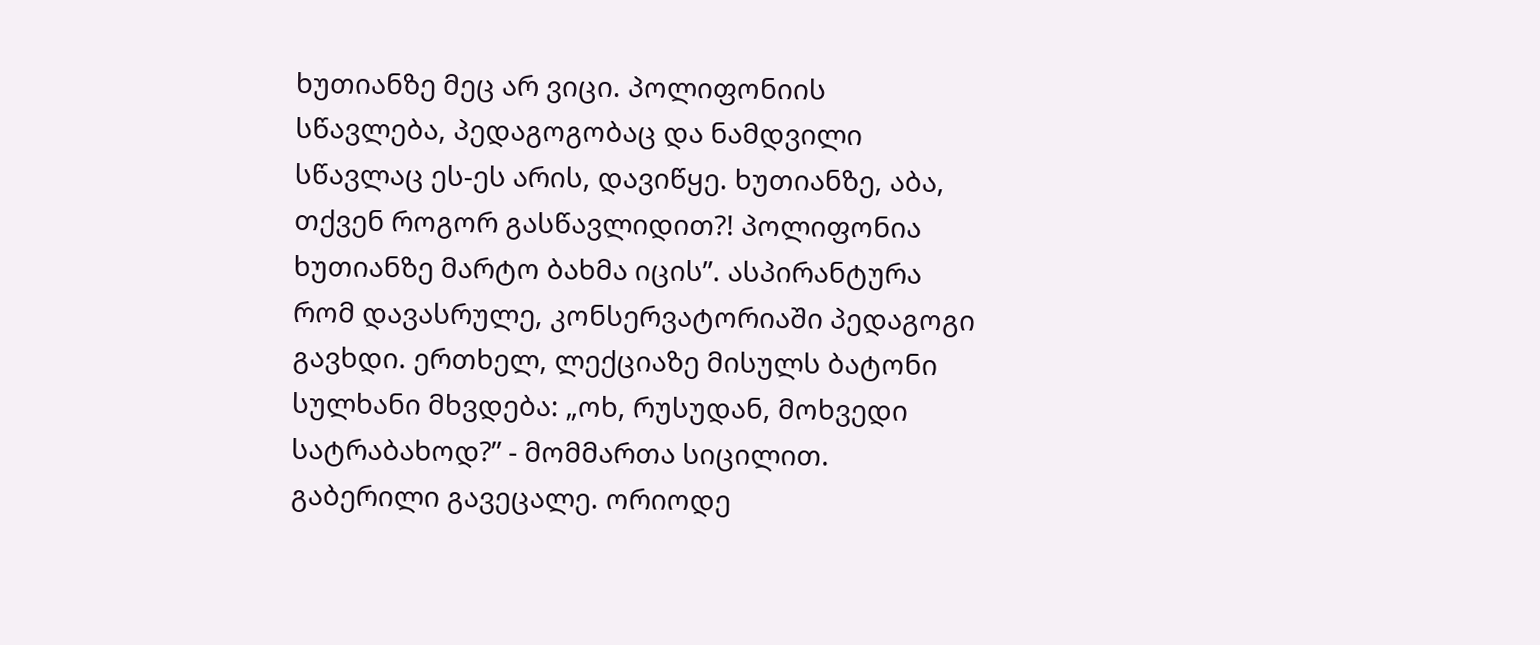ხუთიანზე მეც არ ვიცი. პოლიფონიის სწავლება, პედაგოგობაც და ნამდვილი სწავლაც ეს-ეს არის, დავიწყე. ხუთიანზე, აბა, თქვენ როგორ გასწავლიდით?! პოლიფონია ხუთიანზე მარტო ბახმა იცის”. ასპირანტურა რომ დავასრულე, კონსერვატორიაში პედაგოგი გავხდი. ერთხელ, ლექციაზე მისულს ბატონი სულხანი მხვდება: „ოხ, რუსუდან, მოხვედი სატრაბახოდ?” - მომმართა სიცილით. გაბერილი გავეცალე. ორიოდე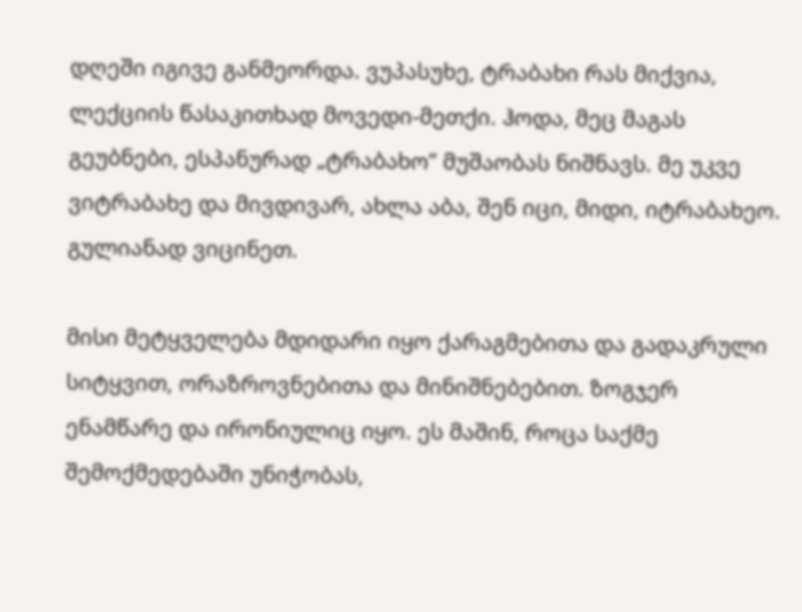დღეში იგივე განმეორდა. ვუპასუხე, ტრაბახი რას მიქვია, ლექციის წასაკითხად მოვედი-მეთქი. ჰოდა, მეც მაგას გეუბნები, ესპანურად „ტრაბახო” მუშაობას ნიშნავს. მე უკვე ვიტრაბახე და მივდივარ, ახლა აბა, შენ იცი, მიდი, იტრაბახეო. გულიანად ვიცინეთ.

მისი მეტყველება მდიდარი იყო ქარაგმებითა და გადაკრული სიტყვით, ორაზროვნებითა და მინიშნებებით. ზოგჯერ ენამწარე და ირონიულიც იყო. ეს მაშინ, როცა საქმე შემოქმედებაში უნიჭობას,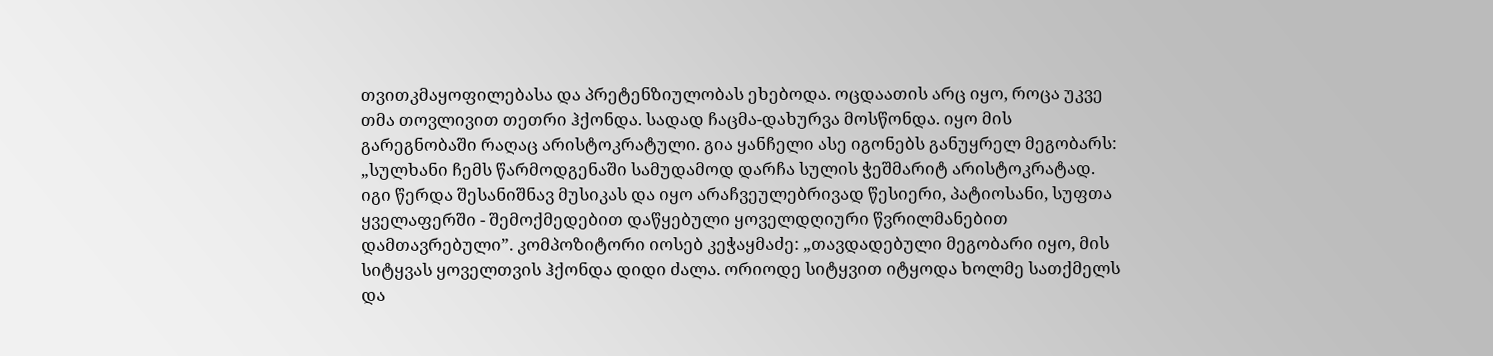თვითკმაყოფილებასა და პრეტენზიულობას ეხებოდა. ოცდაათის არც იყო, როცა უკვე თმა თოვლივით თეთრი ჰქონდა. სადად ჩაცმა-დახურვა მოსწონდა. იყო მის გარეგნობაში რაღაც არისტოკრატული. გია ყანჩელი ასე იგონებს განუყრელ მეგობარს: „სულხანი ჩემს წარმოდგენაში სამუდამოდ დარჩა სულის ჭეშმარიტ არისტოკრატად. იგი წერდა შესანიშნავ მუსიკას და იყო არაჩვეულებრივად წესიერი, პატიოსანი, სუფთა ყველაფერში - შემოქმედებით დაწყებული ყოველდღიური წვრილმანებით დამთავრებული”. კომპოზიტორი იოსებ კეჭაყმაძე: „თავდადებული მეგობარი იყო, მის სიტყვას ყოველთვის ჰქონდა დიდი ძალა. ორიოდე სიტყვით იტყოდა ხოლმე სათქმელს და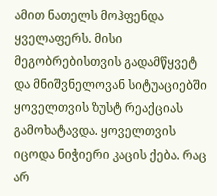ამით ნათელს მოჰფენდა ყველაფერს. მისი მეგობრებისთვის გადამწყვეტ და მნიშვნელოვან სიტუაციებში ყოველთვის ზუსტ რეაქციას გამოხატავდა. ყოველთვის იცოდა ნიჭიერი კაცის ქება. რაც არ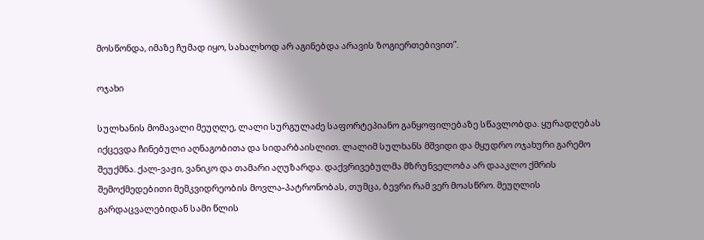მოსწონდა, იმაზე ჩუმად იყო, სახალხოდ არ აგინებდა არავის ზოგიერთებივით”.

ოჯახი

სულხანის მომავალი მეუღლე, ლალი სურგულაძე საფორტეპიანო განყოფილებაზე სწავლობდა. ყურადღებას იქცევდა ჩინებული აღნაგობითა და სიდარბაისლით. ლალიმ სულხანს მშვიდი და მყუდრო ოჯახური გარემო შეუქმნა. ქალ-ვაჟი, ვანიკო და თამარი აღუზარდა. დაქვრივებულმა მზრუნველობა არ დააკლო ქმრის შემოქმედებითი მემკვიდრეობის მოვლა-პატრონობას, თუმცა, ბევრი რამ ვერ მოასწრო. მეუღლის გარდაცვალებიდან სამი წლის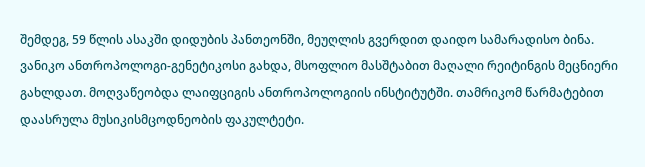შემდეგ, 59 წლის ასაკში დიდუბის პანთეონში, მეუღლის გვერდით დაიდო სამარადისო ბინა. ვანიკო ანთროპოლოგი-გენეტიკოსი გახდა, მსოფლიო მასშტაბით მაღალი რეიტინგის მეცნიერი გახლდათ. მოღვაწეობდა ლაიფციგის ანთროპოლოგიის ინსტიტუტში. თამრიკომ წარმატებით დაასრულა მუსიკისმცოდნეობის ფაკულტეტი.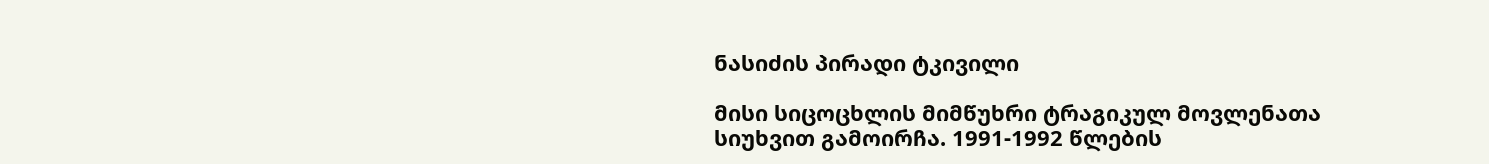ნასიძის პირადი ტკივილი

მისი სიცოცხლის მიმწუხრი ტრაგიკულ მოვლენათა სიუხვით გამოირჩა. 1991-1992 წლების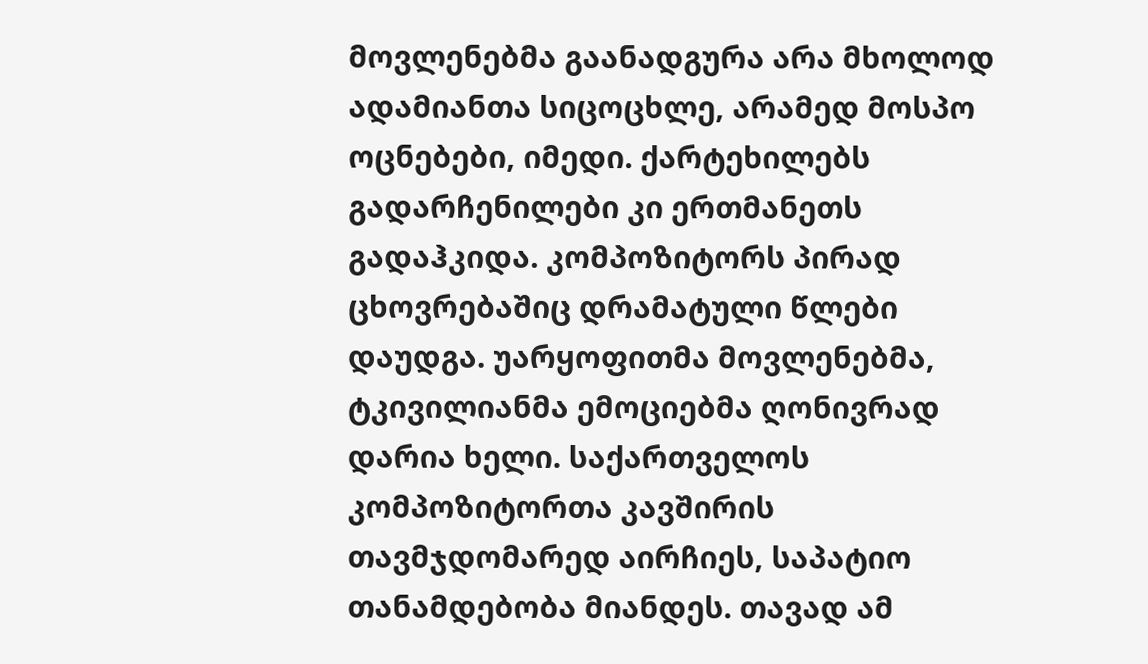მოვლენებმა გაანადგურა არა მხოლოდ ადამიანთა სიცოცხლე, არამედ მოსპო ოცნებები, იმედი. ქარტეხილებს გადარჩენილები კი ერთმანეთს გადაჰკიდა. კომპოზიტორს პირად ცხოვრებაშიც დრამატული წლები დაუდგა. უარყოფითმა მოვლენებმა, ტკივილიანმა ემოციებმა ღონივრად დარია ხელი. საქართველოს კომპოზიტორთა კავშირის თავმჯდომარედ აირჩიეს, საპატიო თანამდებობა მიანდეს. თავად ამ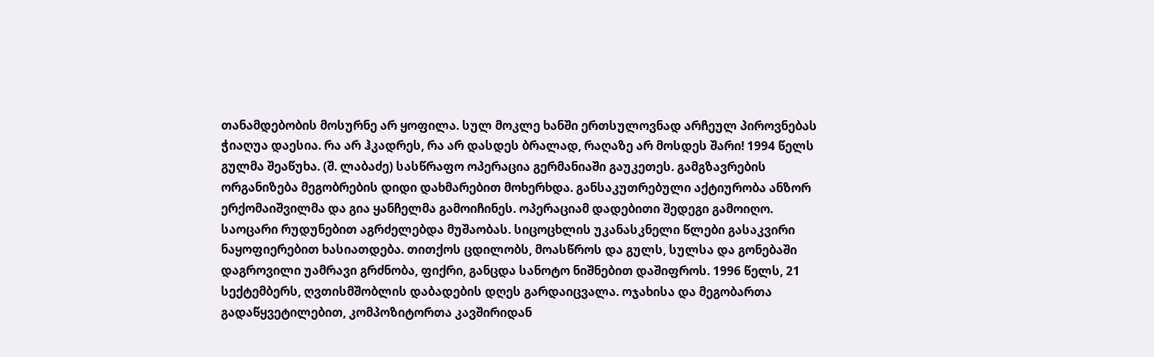თანამდებობის მოსურნე არ ყოფილა. სულ მოკლე ხანში ერთსულოვნად არჩეულ პიროვნებას ჭიაღუა დაესია. რა არ ჰკადრეს, რა არ დასდეს ბრალად, რაღაზე არ მოსდეს შარი! 1994 წელს გულმა შეაწუხა. (შ. ლაბაძე) სასწრაფო ოპერაცია გერმანიაში გაუკეთეს. გამგზავრების ორგანიზება მეგობრების დიდი დახმარებით მოხერხდა. განსაკუთრებული აქტიურობა ანზორ ერქომაიშვილმა და გია ყანჩელმა გამოიჩინეს. ოპერაციამ დადებითი შედეგი გამოიღო. საოცარი რუდუნებით აგრძელებდა მუშაობას. სიცოცხლის უკანასკნელი წლები გასაკვირი ნაყოფიერებით ხასიათდება. თითქოს ცდილობს, მოასწროს და გულს, სულსა და გონებაში დაგროვილი უამრავი გრძნობა, ფიქრი, განცდა სანოტო ნიშნებით დაშიფროს. 1996 წელს, 21 სექტემბერს, ღვთისმშობლის დაბადების დღეს გარდაიცვალა. ოჯახისა და მეგობართა გადაწყვეტილებით, კომპოზიტორთა კავშირიდან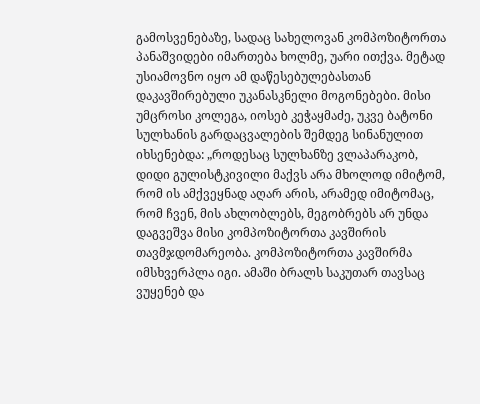გამოსვენებაზე, სადაც სახელოვან კომპოზიტორთა პანაშვიდები იმართება ხოლმე, უარი ითქვა. მეტად უსიამოვნო იყო ამ დაწესებულებასთან დაკავშირებული უკანასკნელი მოგონებები. მისი უმცროსი კოლეგა, იოსებ კეჭაყმაძე, უკვე ბატონი სულხანის გარდაცვალების შემდეგ სინანულით იხსენებდა: „როდესაც სულხანზე ვლაპარაკობ, დიდი გულისტკივილი მაქვს არა მხოლოდ იმიტომ, რომ ის ამქვეყნად აღარ არის, არამედ იმიტომაც, რომ ჩვენ, მის ახლობლებს, მეგობრებს არ უნდა დაგვეშვა მისი კომპოზიტორთა კავშირის თავმჯდომარეობა. კომპოზიტორთა კავშირმა იმსხვერპლა იგი. ამაში ბრალს საკუთარ თავსაც ვუყენებ და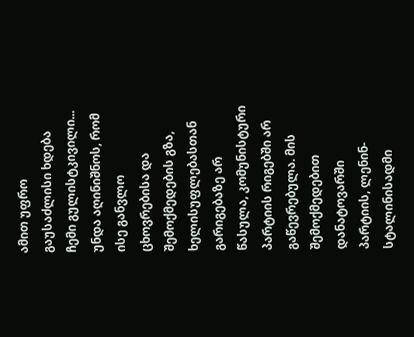ამით უფრო გაუსაძლისი ხდება ჩემი გულისტკივილი... უნდა აღინიშნოს, რომ ისე განვლო ცხოვრებისა და შემოქმედების გზა, ხელისუფლებასთან გარიგებაზე არ წასულა, კომუნისტური პარტიის რიგებში არ გაწევრებულა. მის შემოქმედებით დანატოვარში პარტიის, ლენინ-სტალინისადმი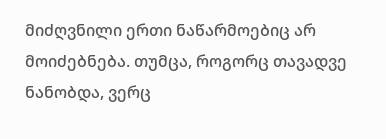მიძღვნილი ერთი ნაწარმოებიც არ მოიძებნება. თუმცა, როგორც თავადვე ნანობდა, ვერც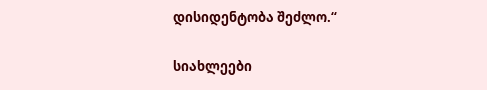დისიდენტობა შეძლო.“

სიახლეები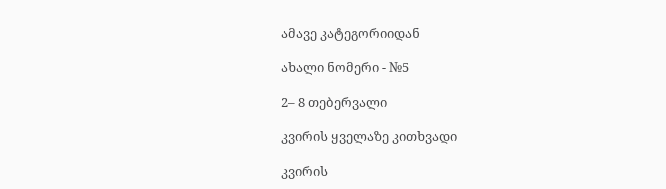ამავე კატეგორიიდან

ახალი ნომერი - №5

2– 8 თებერვალი

კვირის ყველაზე კითხვადი

კვირის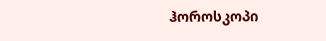ჰოროსკოპი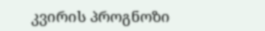კვირის პროგნოზი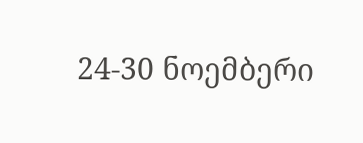24-30 ნოემბერი